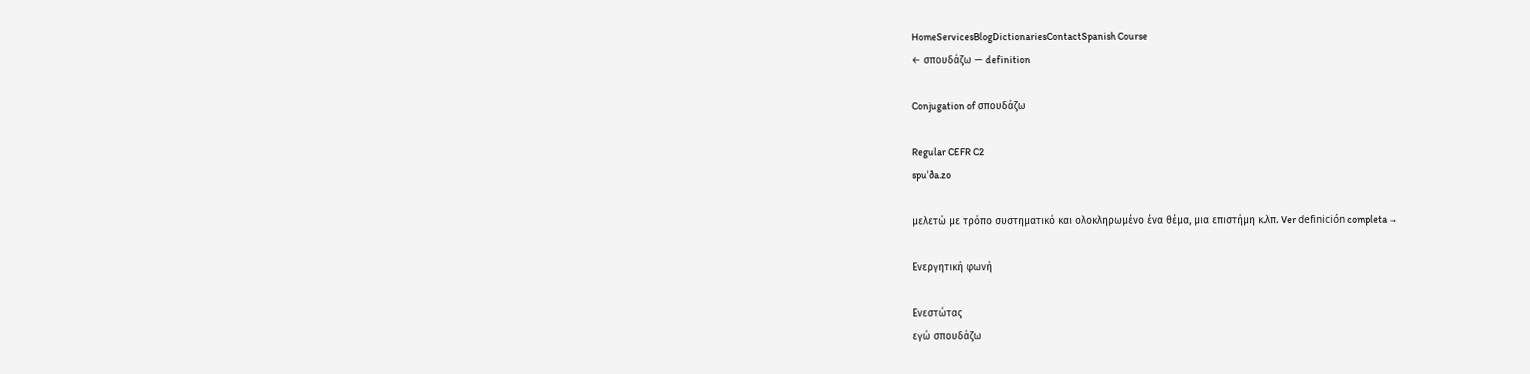HomeServicesBlogDictionariesContactSpanish Course
← σπουδάζω — definition

Conjugation of σπουδάζω

Regular CEFR C2
spuˈða.zo

μελετώ με τρόπο συστηματικό και ολοκληρωμένο ένα θέμα, μια επιστήμη κ.λπ. Ver definición completa →

Ενεργητική φωνή

Ενεστώτας
εγώ σπουδάζω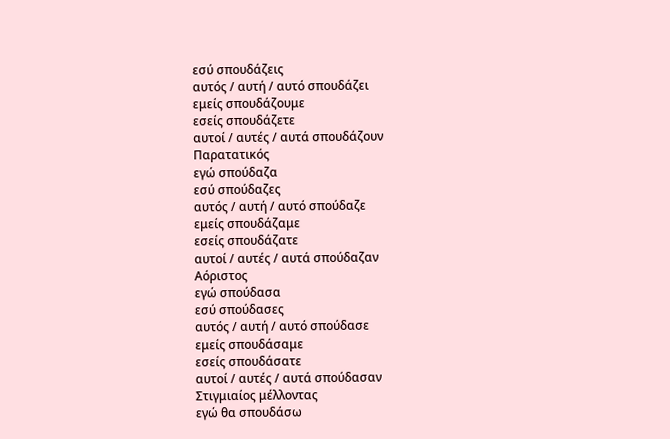εσύ σπουδάζεις
αυτός / αυτή / αυτό σπουδάζει
εμείς σπουδάζουμε
εσείς σπουδάζετε
αυτοί / αυτές / αυτά σπουδάζουν
Παρατατικός
εγώ σπούδαζα
εσύ σπούδαζες
αυτός / αυτή / αυτό σπούδαζε
εμείς σπουδάζαμε
εσείς σπουδάζατε
αυτοί / αυτές / αυτά σπούδαζαν
Αόριστος
εγώ σπούδασα
εσύ σπούδασες
αυτός / αυτή / αυτό σπούδασε
εμείς σπουδάσαμε
εσείς σπουδάσατε
αυτοί / αυτές / αυτά σπούδασαν
Στιγμιαίος μέλλοντας
εγώ θα σπουδάσω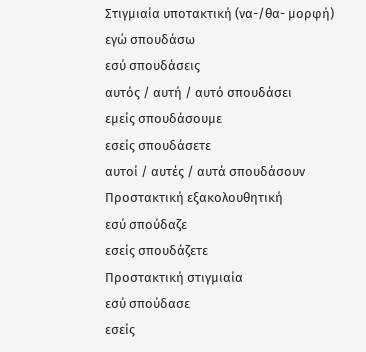Στιγμιαία υποτακτική (να-/θα- μορφή)
εγώ σπουδάσω
εσύ σπουδάσεις
αυτός / αυτή / αυτό σπουδάσει
εμείς σπουδάσουμε
εσείς σπουδάσετε
αυτοί / αυτές / αυτά σπουδάσουν
Προστακτική εξακολουθητική
εσύ σπούδαζε
εσείς σπουδάζετε
Προστακτική στιγμιαία
εσύ σπούδασε
εσείς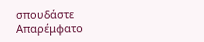σπουδάστε
Απαρέμφατο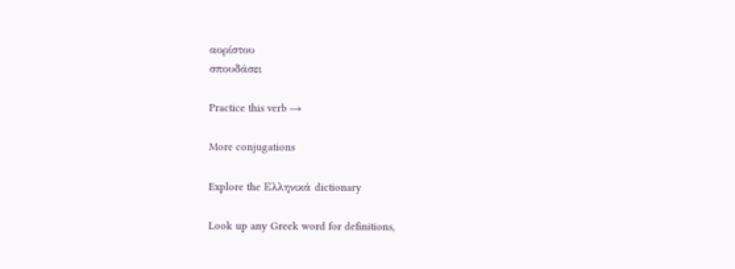αορίστου
σπουδάσει

Practice this verb →

More conjugations

Explore the Ελληνικά dictionary

Look up any Greek word for definitions,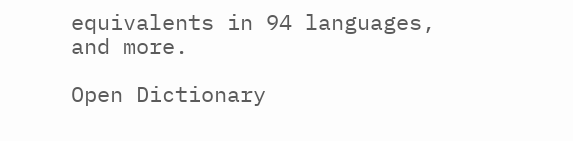equivalents in 94 languages, and more.

Open Dictionary